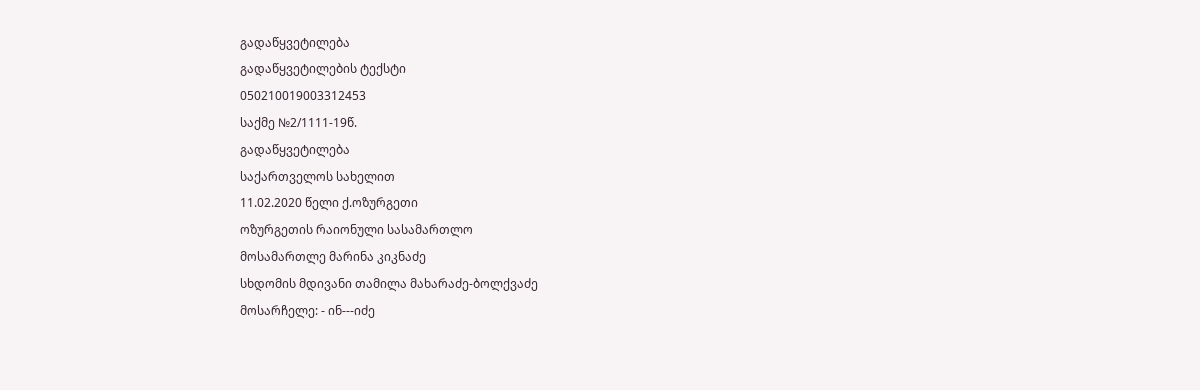გადაწყვეტილება
გადაწყვეტილების ტექსტი
050210019003312453
საქმე №2/1111-19წ.
გადაწყვეტილება
საქართველოს სახელით
11.02.2020 წელი ქ.ოზურგეთი
ოზურგეთის რაიონული სასამართლო
მოსამართლე მარინა კიკნაძე
სხდომის მდივანი თამილა მახარაძე-ბოლქვაძე
მოსარჩელე: - ინ---იძე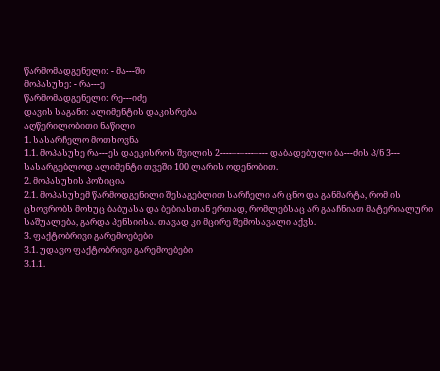წარმომადგენელი: - მა---ში
მოპასუხე: - რა---ე
წარმომადგენელი: რე---იძე
დავის საგანი: ალიმენტის დაკისრება
აღწერილობითი ნაწილი
1. სასარჩელო მოთხოვნა
1.1. მოპასუხე რა---ეს დაეკისროს შვილის 2----–-–---–--- დაბადებული ბა---ძის პ/ნ 3--- სასარგებლოდ ალიმენტი თვეში 100 ლარის ოდენობით.
2. მოპასუხის პოზიცია
2.1. მოპასუხემ წარმოდგენილი შესაგებლით სარჩელი არ ცნო და განმარტა, რომ ის ცხოვრობს მოხუც ბაბუასა და ბებიასთან ერთად, რომლებსაც არ გააჩნიათ მატერიალური საშუალება, გარდა პენსიისა. თავად კი მცირე შემოსავალი აქვს.
3. ფაქტობრივი გარემოებები
3.1. უდავო ფაქტობრივი გარემოებები
3.1.1.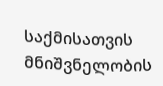საქმისათვის მნიშვნელობის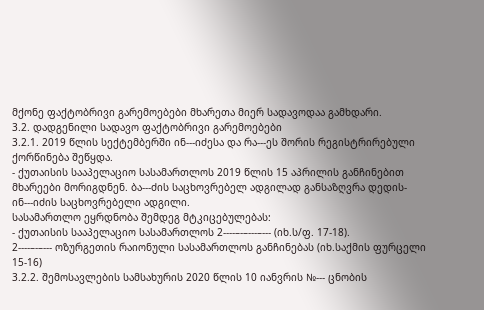მქონე ფაქტობრივი გარემოებები მხარეთა მიერ სადავოდაა გამხდარი.
3.2. დადგენილი სადავო ფაქტობრივი გარემოებები
3.2.1. 2019 წლის სექტემბერში ინ---იძესა და რა---ეს შორის რეგისტრირებული ქორწინება შეწყდა.
- ქუთაისის სააპელაციო სასამართლოს 2019 წლის 15 აპრილის განჩინებით მხარეები მორიგდნენ. ბა---ძის საცხოვრებელ ადგილად განსაზღვრა დედის- ინ---იძის საცხოვრებელი ადგილი.
სასამართლო ეყრდნობა შემდეგ მტკიცებულებას:
- ქუთაისის სააპელაციო სასამართლოს 2----–-–---–--- (იხ.ს/ფ. 17-18).
2----–-–--- ოზურგეთის რაიონული სასამართლოს განჩინებას (იხ.საქმის ფურცელი 15-16)
3.2.2. შემოსავლების სამსახურის 2020 წლის 10 იანვრის №--- ცნობის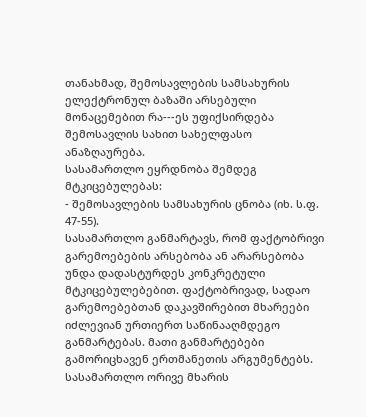თანახმად, შემოსავლების სამსახურის ელექტრონულ ბაზაში არსებული მონაცემებით რა---ეს უფიქსირდება შემოსავლის სახით სახელფასო ანაზღაურება.
სასამართლო ეყრდნობა შემდეგ მტკიცებულებას:
- შემოსავლების სამსახურის ცნობა (იხ. ს.ფ. 47-55).
სასამართლო განმარტავს, რომ ფაქტობრივი გარემოებების არსებობა ან არარსებობა უნდა დადასტურდეს კონკრეტული მტკიცებულებებით. ფაქტობრივად, სადაო გარემოებებთან დაკავშირებით მხარეები იძლევიან ურთიერთ საწინააღმდეგო განმარტებას. მათი განმარტებები გამორიცხავენ ერთმანეთის არგუმენტებს. სასამართლო ორივე მხარის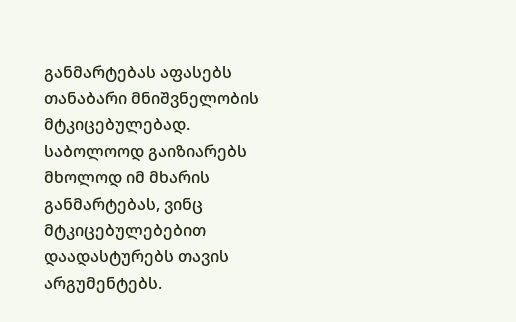განმარტებას აფასებს თანაბარი მნიშვნელობის მტკიცებულებად. საბოლოოდ გაიზიარებს მხოლოდ იმ მხარის განმარტებას, ვინც მტკიცებულებებით დაადასტურებს თავის არგუმენტებს.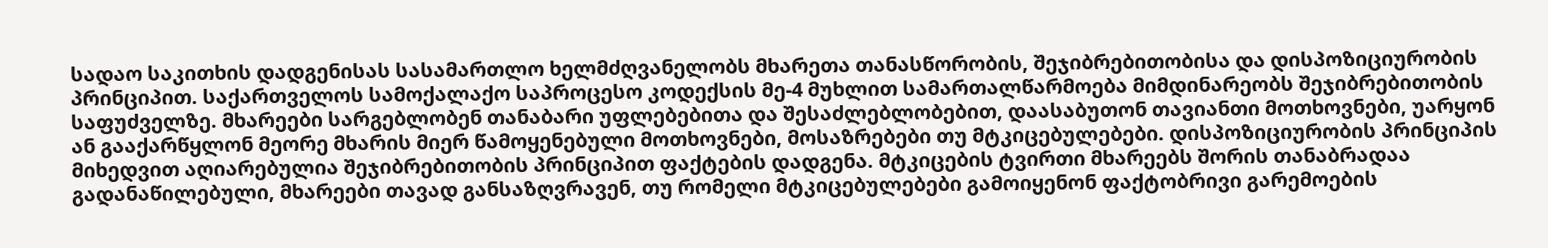სადაო საკითხის დადგენისას სასამართლო ხელმძღვანელობს მხარეთა თანასწორობის, შეჯიბრებითობისა და დისპოზიციურობის პრინციპით. საქართველოს სამოქალაქო საპროცესო კოდექსის მე-4 მუხლით სამართალწარმოება მიმდინარეობს შეჯიბრებითობის საფუძველზე. მხარეები სარგებლობენ თანაბარი უფლებებითა და შესაძლებლობებით, დაასაბუთონ თავიანთი მოთხოვნები, უარყონ ან გააქარწყლონ მეორე მხარის მიერ წამოყენებული მოთხოვნები, მოსაზრებები თუ მტკიცებულებები. დისპოზიციურობის პრინციპის მიხედვით აღიარებულია შეჯიბრებითობის პრინციპით ფაქტების დადგენა. მტკიცების ტვირთი მხარეებს შორის თანაბრადაა გადანაწილებული, მხარეები თავად განსაზღვრავენ, თუ რომელი მტკიცებულებები გამოიყენონ ფაქტობრივი გარემოების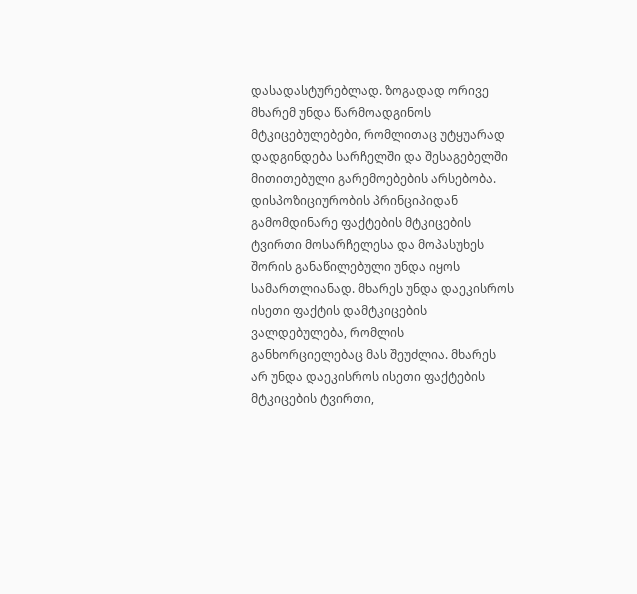დასადასტურებლად. ზოგადად ორივე მხარემ უნდა წარმოადგინოს მტკიცებულებები, რომლითაც უტყუარად დადგინდება სარჩელში და შესაგებელში მითითებული გარემოებების არსებობა. დისპოზიციურობის პრინციპიდან გამომდინარე ფაქტების მტკიცების ტვირთი მოსარჩელესა და მოპასუხეს შორის განაწილებული უნდა იყოს სამართლიანად. მხარეს უნდა დაეკისროს ისეთი ფაქტის დამტკიცების ვალდებულება, რომლის განხორციელებაც მას შეუძლია. მხარეს არ უნდა დაეკისროს ისეთი ფაქტების მტკიცების ტვირთი,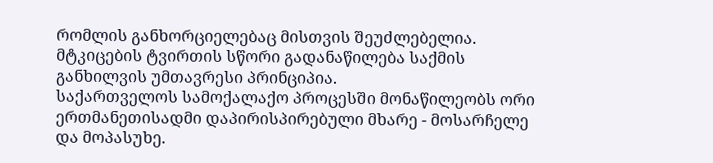რომლის განხორციელებაც მისთვის შეუძლებელია. მტკიცების ტვირთის სწორი გადანაწილება საქმის განხილვის უმთავრესი პრინციპია.
საქართველოს სამოქალაქო პროცესში მონაწილეობს ორი ერთმანეთისადმი დაპირისპირებული მხარე - მოსარჩელე და მოპასუხე.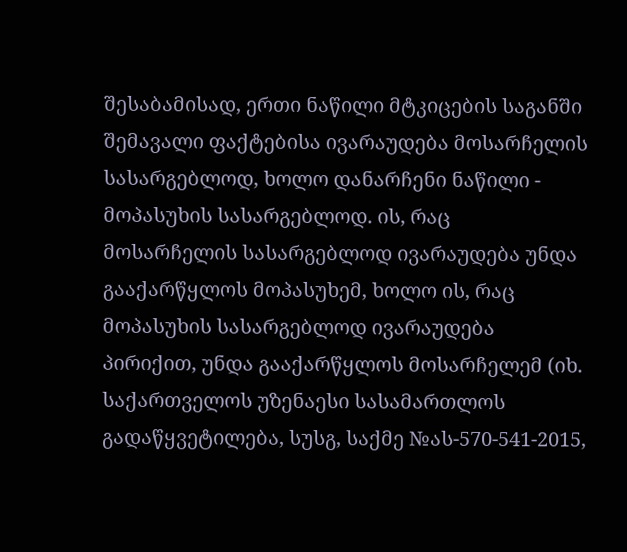შესაბამისად, ერთი ნაწილი მტკიცების საგანში შემავალი ფაქტებისა ივარაუდება მოსარჩელის სასარგებლოდ, ხოლო დანარჩენი ნაწილი - მოპასუხის სასარგებლოდ. ის, რაც მოსარჩელის სასარგებლოდ ივარაუდება უნდა გააქარწყლოს მოპასუხემ, ხოლო ის, რაც მოპასუხის სასარგებლოდ ივარაუდება პირიქით, უნდა გააქარწყლოს მოსარჩელემ (იხ. საქართველოს უზენაესი სასამართლოს გადაწყვეტილება, სუსგ, საქმე №ას-570-541-2015,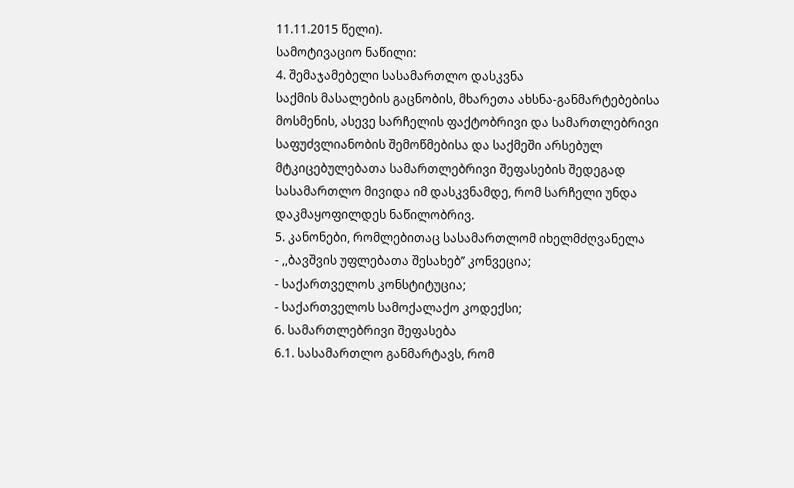11.11.2015 წელი).
სამოტივაციო ნაწილი:
4. შემაჯამებელი სასამართლო დასკვნა
საქმის მასალების გაცნობის, მხარეთა ახსნა-განმარტებებისა მოსმენის, ასევე სარჩელის ფაქტობრივი და სამართლებრივი საფუძვლიანობის შემოწმებისა და საქმეში არსებულ მტკიცებულებათა სამართლებრივი შეფასების შედეგად სასამართლო მივიდა იმ დასკვნამდე, რომ სარჩელი უნდა დაკმაყოფილდეს ნაწილობრივ.
5. კანონები, რომლებითაც სასამართლომ იხელმძღვანელა
- ,,ბავშვის უფლებათა შესახებ’’ კონვეცია;
- საქართველოს კონსტიტუცია;
- საქართველოს სამოქალაქო კოდექსი;
6. სამართლებრივი შეფასება
6.1. სასამართლო განმარტავს, რომ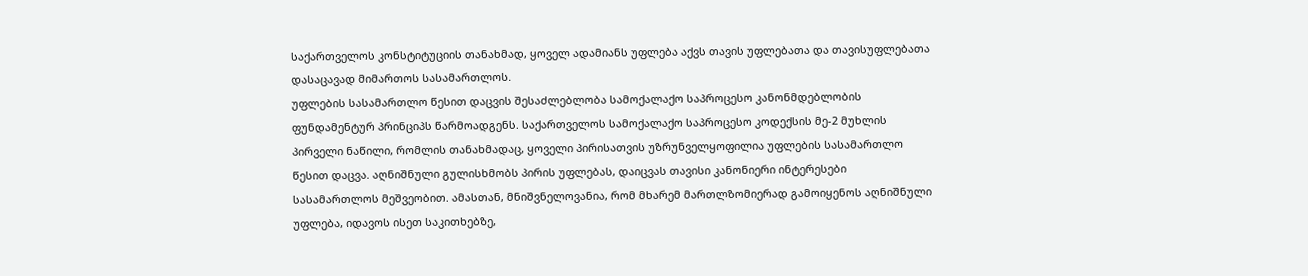საქართველოს კონსტიტუციის თანახმად, ყოველ ადამიანს უფლება აქვს თავის უფლებათა და თავისუფლებათა დასაცავად მიმართოს სასამართლოს.
უფლების სასამართლო წესით დაცვის შესაძლებლობა სამოქალაქო საპროცესო კანონმდებლობის ფუნდამენტურ პრინციპს წარმოადგენს. საქართველოს სამოქალაქო საპროცესო კოდექსის მე-2 მუხლის პირველი ნაწილი, რომლის თანახმადაც, ყოველი პირისათვის უზრუნველყოფილია უფლების სასამართლო წესით დაცვა. აღნიშნული გულისხმობს პირის უფლებას, დაიცვას თავისი კანონიერი ინტერესები სასამართლოს მეშვეობით. ამასთან, მნიშვნელოვანია, რომ მხარემ მართლზომიერად გამოიყენოს აღნიშნული უფლება, იდავოს ისეთ საკითხებზე,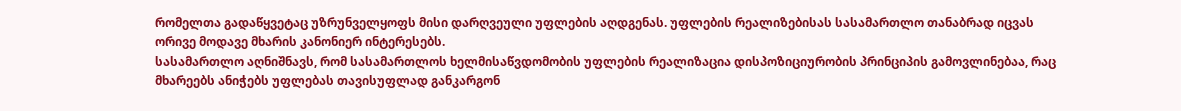რომელთა გადაწყვეტაც უზრუნველყოფს მისი დარღვეული უფლების აღდგენას. უფლების რეალიზებისას სასამართლო თანაბრად იცვას ორივე მოდავე მხარის კანონიერ ინტერესებს.
სასამართლო აღნიშნავს, რომ სასამართლოს ხელმისაწვდომობის უფლების რეალიზაცია დისპოზიციურობის პრინციპის გამოვლინებაა, რაც მხარეებს ანიჭებს უფლებას თავისუფლად განკარგონ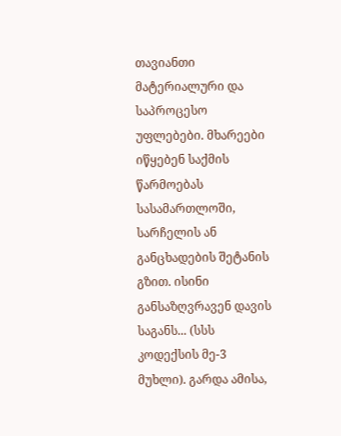თავიანთი მატერიალური და საპროცესო უფლებები. მხარეები იწყებენ საქმის წარმოებას სასამართლოში, სარჩელის ან განცხადების შეტანის გზით. ისინი განსაზღვრავენ დავის საგანს... (სსს კოდექსის მე-3 მუხლი). გარდა ამისა,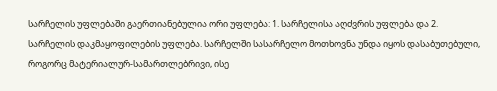სარჩელის უფლებაში გაერთიანებულია ორი უფლება: 1. სარჩელისა აღძვრის უფლება და 2. სარჩელის დაკმაყოფილების უფლება. სარჩელში სასარჩელო მოთხოვნა უნდა იყოს დასაბუთებული, როგორც მატერიალურ-სამართლებრივი, ისე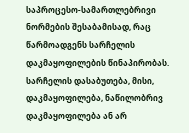საპროცესო-სამართლებრივი ნორმების შესაბამისად, რაც წარმოადგენს სარჩელის დაკმაყოფილების წინაპირობას. სარჩელის დასაბუთება, მისი, დაკმაყოფილება, ნაწილობრივ დაკმაყოფილება ან არ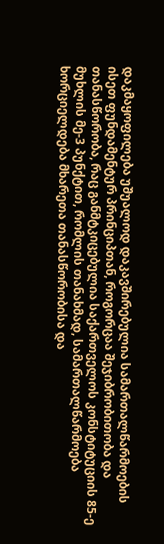დაკმაყოფილება უშუალოდ დაკავშირებულია სამართალწარმოების ისეთ ფუნდამენტურ პრინციპთან, როგორცაა შეჯიბრობითობა და თანასწორობა, რაც განმტკიცებულია საქართველოს კონსტიტუციის 85-ე მუხლის მე-3 პუნქტით, რომლის თანახმად, სამართალწარმოება ხორციელდება მხარეთა თანასწორობისა და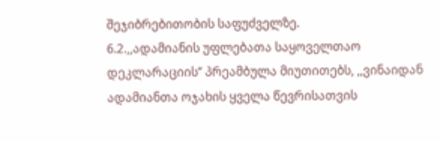შეჯიბრებითობის საფუძველზე.
6.2.,,ადამიანის უფლებათა საყოველთაო დეკლარაციის’’ პრეამბულა მიუთითებს, ,,ვინაიდან ადამიანთა ოჯახის ყველა წევრისათვის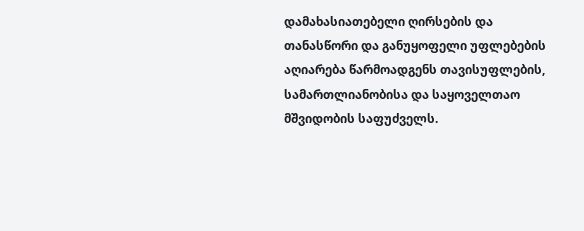დამახასიათებელი ღირსების და თანასწორი და განუყოფელი უფლებების აღიარება წარმოადგენს თავისუფლების, სამართლიანობისა და საყოველთაო მშვიდობის საფუძველს.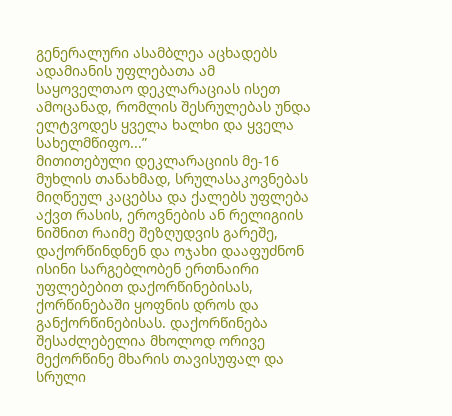გენერალური ასამბლეა აცხადებს ადამიანის უფლებათა ამ საყოველთაო დეკლარაციას ისეთ ამოცანად, რომლის შესრულებას უნდა ელტვოდეს ყველა ხალხი და ყველა სახელმწიფო...”
მითითებული დეკლარაციის მე-16 მუხლის თანახმად, სრულასაკოვნებას მიღწეულ კაცებსა და ქალებს უფლება აქვთ რასის, ეროვნების ან რელიგიის ნიშნით რაიმე შეზღუდვის გარეშე, დაქორწინდნენ და ოჯახი დააფუძნონ ისინი სარგებლობენ ერთნაირი უფლებებით დაქორწინებისას, ქორწინებაში ყოფნის დროს და განქორწინებისას. დაქორწინება შესაძლებელია მხოლოდ ორივე მექორწინე მხარის თავისუფალ და სრული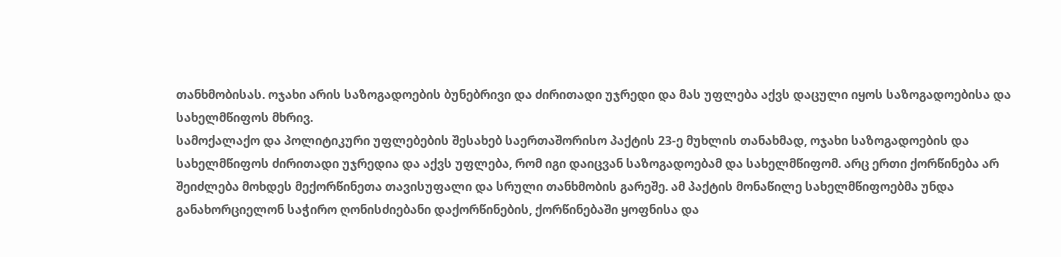თანხმობისას. ოჯახი არის საზოგადოების ბუნებრივი და ძირითადი უჯრედი და მას უფლება აქვს დაცული იყოს საზოგადოებისა და სახელმწიფოს მხრივ.
სამოქალაქო და პოლიტიკური უფლებების შესახებ საერთაშორისო პაქტის 23-ე მუხლის თანახმად, ოჯახი საზოგადოების და სახელმწიფოს ძირითადი უჯრედია და აქვს უფლება, რომ იგი დაიცვან საზოგადოებამ და სახელმწიფომ. არც ერთი ქორწინება არ შეიძლება მოხდეს მექორწინეთა თავისუფალი და სრული თანხმობის გარეშე. ამ პაქტის მონაწილე სახელმწიფოებმა უნდა განახორციელონ საჭირო ღონისძიებანი დაქორწინების, ქორწინებაში ყოფნისა და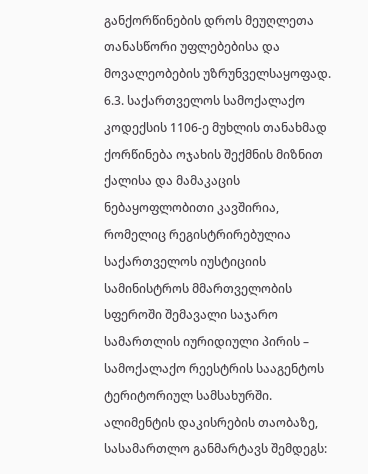განქორწინების დროს მეუღლეთა თანასწორი უფლებებისა და მოვალეობების უზრუნველსაყოფად.
6.3. საქართველოს სამოქალაქო კოდექსის 1106-ე მუხლის თანახმად ქორწინება ოჯახის შექმნის მიზნით ქალისა და მამაკაცის ნებაყოფლობითი კავშირია, რომელიც რეგისტრირებულია საქართველოს იუსტიციის სამინისტროს მმართველობის სფეროში შემავალი საჯარო სამართლის იურიდიული პირის – სამოქალაქო რეესტრის სააგენტოს ტერიტორიულ სამსახურში.
ალიმენტის დაკისრების თაობაზე, სასამართლო განმარტავს შემდეგს: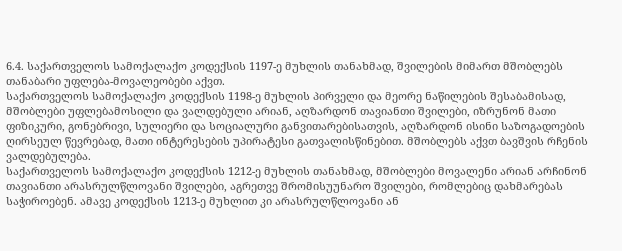6.4. საქართველოს სამოქალაქო კოდექსის 1197-ე მუხლის თანახმად, შვილების მიმართ მშობლებს თანაბარი უფლება-მოვალეობები აქვთ.
საქართველოს სამოქალაქო კოდექსის 1198-ე მუხლის პირველი და მეორე ნაწილების შესაბამისად, მშობლები უფლებამოსილი და ვალდებული არიან, აღზარდონ თავიანთი შვილები, იზრუნონ მათი ფიზიკური, გონებრივი, სულიერი და სოციალური განვითარებისათვის, აღზარდონ ისინი საზოგადოების ღირსეულ წევრებად, მათი ინტერესების უპირატესი გათვალისწინებით. მშობლებს აქვთ ბავშვის რჩენის ვალდებულება.
საქართველოს სამოქალაქო კოდექსის 1212-ე მუხლის თანახმად, მშობლები მოვალენი არიან არჩინონ თავიანთი არასრულწლოვანი შვილები, აგრეთვე შრომისუუნარო შვილები, რომლებიც დახმარებას საჭიროებენ. ამავე კოდექსის 1213-ე მუხლით კი არასრულწლოვანი ან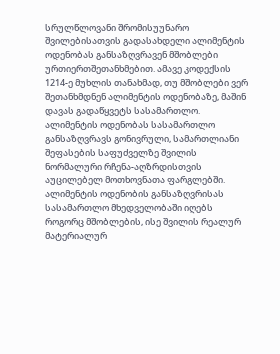სრულწლოვანი შრომისუუნარო შვილებისათვის გადასახდელი ალიმენტის ოდენობას განსაზღვრავენ მშობლები ურთიერთშეთანხმებით. ამავე კოდექსის 1214-ე მუხლის თანახმად, თუ მშობლები ვერ შეთანხმდნენ ალიმენტის ოდენობაზე, მაშინ დავას გადაწყვეტს სასამართლო. ალიმენტის ოდენობას სასამართლო განსაზღვრავს გონივრული, სამართლიანი შეფასების საფუძველზე შვილის ნორმალური რჩენა-აღზრდისთვის აუცილებელ მოთხოვნათა ფარგლებში. ალიმენტის ოდენობის განსაზღვრისას სასამართლო მხედველობაში იღებს როგორც მშობლების, ისე შვილის რეალურ მატერიალურ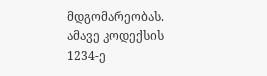მდგომარეობას. ამავე კოდექსის 1234-ე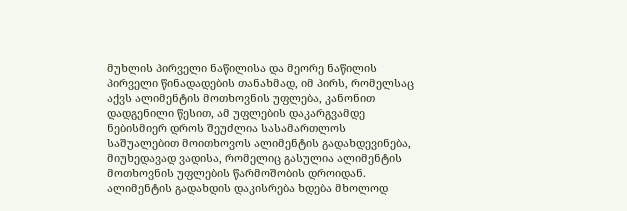მუხლის პირველი ნაწილისა და მეორე ნაწილის პირველი წინადადების თანახმად, იმ პირს, რომელსაც აქვს ალიმენტის მოთხოვნის უფლება, კანონით დადგენილი წესით, ამ უფლების დაკარგვამდე ნებისმიერ დროს შეუძლია სასამართლოს საშუალებით მოითხოვოს ალიმენტის გადახდევინება, მიუხედავად ვადისა, რომელიც გასულია ალიმენტის მოთხოვნის უფლების წარმოშობის დროიდან. ალიმენტის გადახდის დაკისრება ხდება მხოლოდ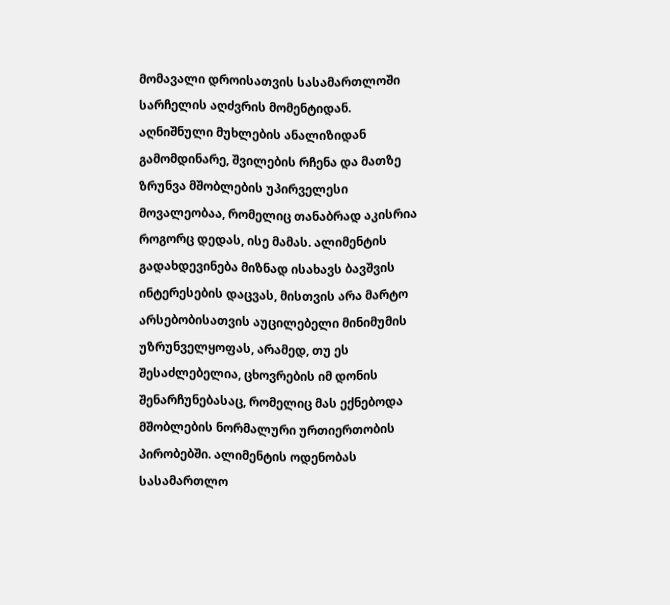მომავალი დროისათვის სასამართლოში სარჩელის აღძვრის მომენტიდან.
აღნიშნული მუხლების ანალიზიდან გამომდინარე, შვილების რჩენა და მათზე ზრუნვა მშობლების უპირველესი მოვალეობაა, რომელიც თანაბრად აკისრია როგორც დედას, ისე მამას. ალიმენტის გადახდევინება მიზნად ისახავს ბავშვის ინტერესების დაცვას, მისთვის არა მარტო არსებობისათვის აუცილებელი მინიმუმის უზრუნველყოფას, არამედ, თუ ეს შესაძლებელია, ცხოვრების იმ დონის შენარჩუნებასაც, რომელიც მას ექნებოდა მშობლების ნორმალური ურთიერთობის პირობებში. ალიმენტის ოდენობას სასამართლო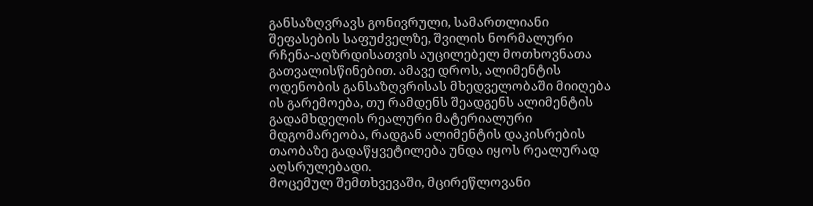განსაზღვრავს გონივრული, სამართლიანი შეფასების საფუძველზე, შვილის ნორმალური რჩენა-აღზრდისათვის აუცილებელ მოთხოვნათა გათვალისწინებით. ამავე დროს, ალიმენტის ოდენობის განსაზღვრისას მხედველობაში მიიღება ის გარემოება, თუ რამდენს შეადგენს ალიმენტის გადამხდელის რეალური მატერიალური მდგომარეობა, რადგან ალიმენტის დაკისრების თაობაზე გადაწყვეტილება უნდა იყოს რეალურად აღსრულებადი.
მოცემულ შემთხვევაში, მცირეწლოვანი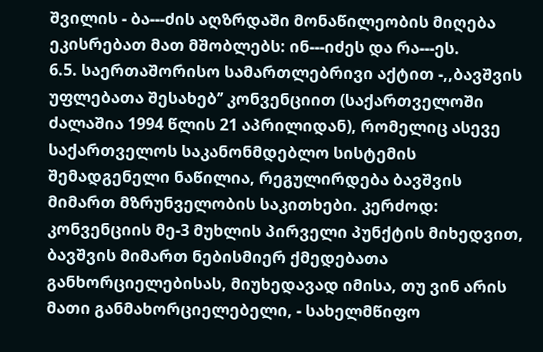შვილის - ბა---ძის აღზრდაში მონაწილეობის მიღება ეკისრებათ მათ მშობლებს: ინ---იძეს და რა---ეს.
6.5. საერთაშორისო სამართლებრივი აქტით -,,ბავშვის უფლებათა შესახებ’’ კონვენციით (საქართველოში ძალაშია 1994 წლის 21 აპრილიდან), რომელიც ასევე საქართველოს საკანონმდებლო სისტემის შემადგენელი ნაწილია, რეგულირდება ბავშვის მიმართ მზრუნველობის საკითხები. კერძოდ:
კონვენციის მე-3 მუხლის პირველი პუნქტის მიხედვით, ბავშვის მიმართ ნებისმიერ ქმედებათა განხორციელებისას, მიუხედავად იმისა, თუ ვინ არის მათი განმახორციელებელი, - სახელმწიფო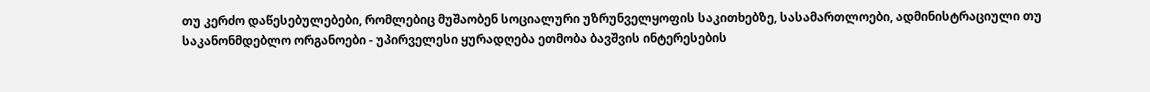თუ კერძო დაწესებულებები, რომლებიც მუშაობენ სოციალური უზრუნველყოფის საკითხებზე, სასამართლოები, ადმინისტრაციული თუ საკანონმდებლო ორგანოები - უპირველესი ყურადღება ეთმობა ბავშვის ინტერესების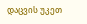დაცვის უკეთ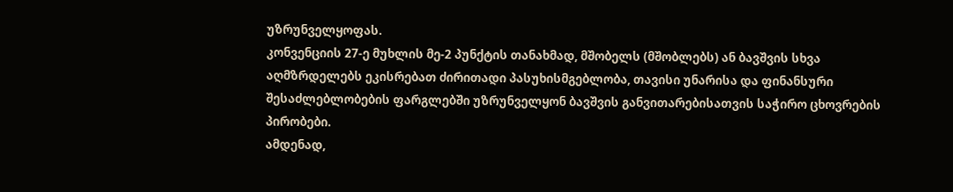უზრუნველყოფას.
კონვენციის 27-ე მუხლის მე-2 პუნქტის თანახმად, მშობელს (მშობლებს) ან ბავშვის სხვა აღმზრდელებს ეკისრებათ ძირითადი პასუხისმგებლობა, თავისი უნარისა და ფინანსური შესაძლებლობების ფარგლებში უზრუნველყონ ბავშვის განვითარებისათვის საჭირო ცხოვრების პირობები.
ამდენად,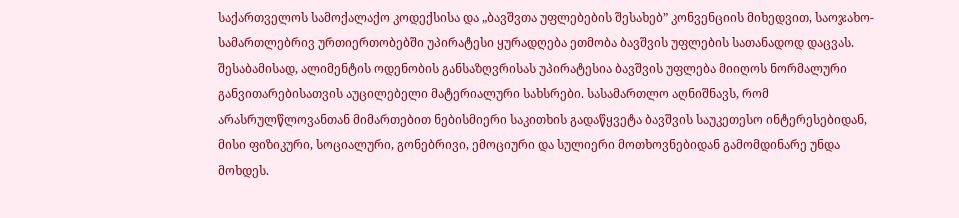საქართველოს სამოქალაქო კოდექსისა და „ბავშვთა უფლებების შესახებ” კონვენციის მიხედვით, საოჯახო-სამართლებრივ ურთიერთობებში უპირატესი ყურადღება ეთმობა ბავშვის უფლების სათანადოდ დაცვას. შესაბამისად, ალიმენტის ოდენობის განსაზღვრისას უპირატესია ბავშვის უფლება მიიღოს ნორმალური განვითარებისათვის აუცილებელი მატერიალური სახსრები. სასამართლო აღნიშნავს, რომ არასრულწლოვანთან მიმართებით ნებისმიერი საკითხის გადაწყვეტა ბავშვის საუკეთესო ინტერესებიდან, მისი ფიზიკური, სოციალური, გონებრივი, ემოციური და სულიერი მოთხოვნებიდან გამომდინარე უნდა მოხდეს.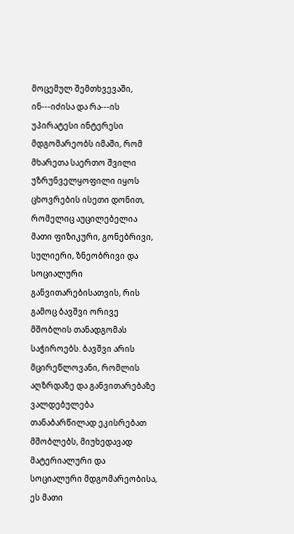მოცემულ შემთხვევაში, ინ---იძისა და რა---ის უპირატესი ინტერესი მდგომარეობს იმაში, რომ მხარეთა საერთო შვილი უზრუნველყოფილი იყოს ცხოვრების ისეთი დონით, რომელიც აუცილებელია მათი ფიზიკური, გონებრივი, სულიერი, ზნეობრივი და სოციალური განვითარებისათვის, რის გამოც ბავშვი ორივე მშობლის თანადგომას საჭიროებს. ბავშვი არის მცირეწლოვანი, რომლის აღზრდაზე და განვითარებაზე ვალდებულება თანაბარწილად ეკისრებათ მშობლებს, მიუხედავად მატერიალური და სოციალური მდგომარეობისა, ეს მათი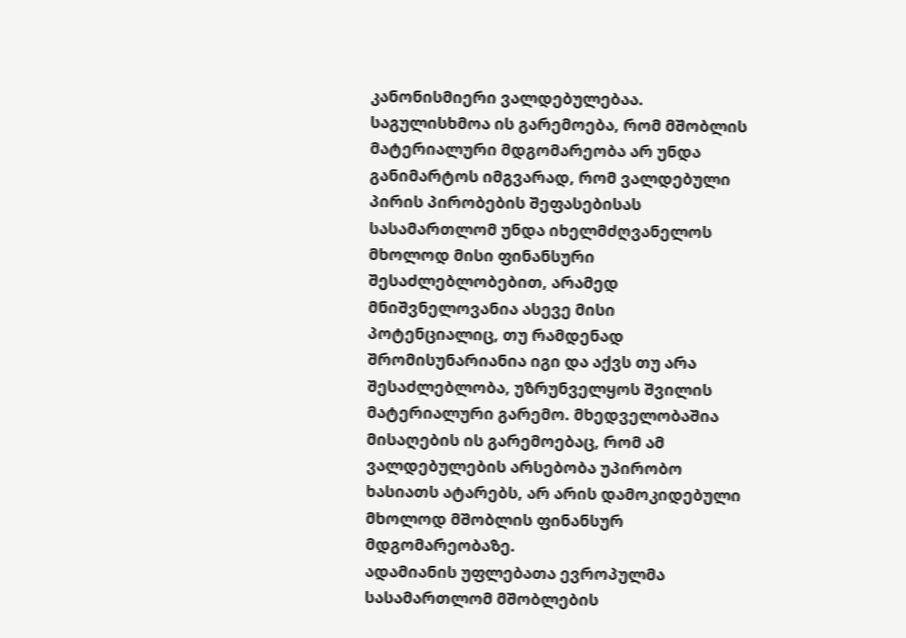კანონისმიერი ვალდებულებაა. საგულისხმოა ის გარემოება, რომ მშობლის მატერიალური მდგომარეობა არ უნდა განიმარტოს იმგვარად, რომ ვალდებული პირის პირობების შეფასებისას სასამართლომ უნდა იხელმძღვანელოს მხოლოდ მისი ფინანსური შესაძლებლობებით, არამედ მნიშვნელოვანია ასევე მისი პოტენციალიც, თუ რამდენად შრომისუნარიანია იგი და აქვს თუ არა შესაძლებლობა, უზრუნველყოს შვილის მატერიალური გარემო. მხედველობაშია მისაღების ის გარემოებაც, რომ ამ ვალდებულების არსებობა უპირობო ხასიათს ატარებს, არ არის დამოკიდებული მხოლოდ მშობლის ფინანსურ მდგომარეობაზე.
ადამიანის უფლებათა ევროპულმა სასამართლომ მშობლების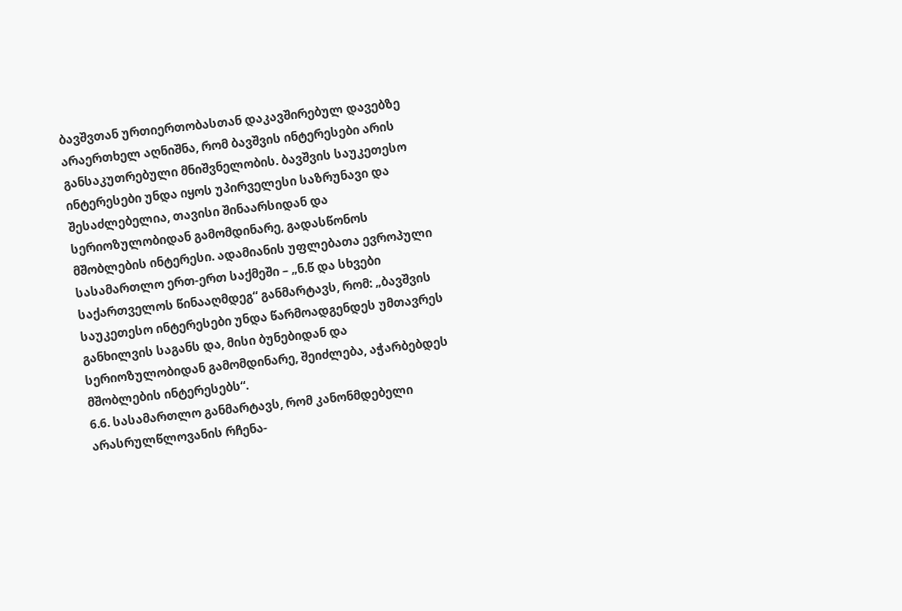ბავშვთან ურთიერთობასთან დაკავშირებულ დავებზე არაერთხელ აღნიშნა, რომ ბავშვის ინტერესები არის განსაკუთრებული მნიშვნელობის. ბავშვის საუკეთესო ინტერესები უნდა იყოს უპირველესი საზრუნავი და შესაძლებელია, თავისი შინაარსიდან და სერიოზულობიდან გამომდინარე, გადასწონოს მშობლების ინტერესი. ადამიანის უფლებათა ევროპული სასამართლო ერთ-ერთ საქმეში – „ნ.წ და სხვები საქართველოს წინააღმდეგ“ განმარტავს, რომ: „ბავშვის საუკეთესო ინტერესები უნდა წარმოადგენდეს უმთავრეს განხილვის საგანს და, მისი ბუნებიდან და სერიოზულობიდან გამომდინარე, შეიძლება, აჭარბებდეს მშობლების ინტერესებს“.
6.6. სასამართლო განმარტავს, რომ კანონმდებელი არასრულწლოვანის რჩენა-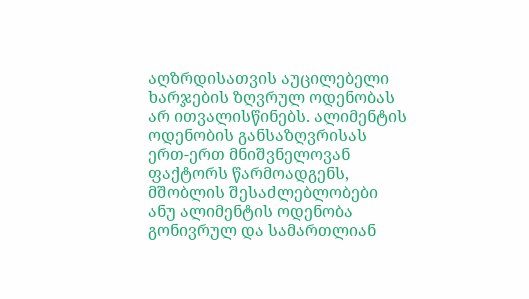აღზრდისათვის აუცილებელი ხარჯების ზღვრულ ოდენობას არ ითვალისწინებს. ალიმენტის ოდენობის განსაზღვრისას ერთ-ერთ მნიშვნელოვან ფაქტორს წარმოადგენს, მშობლის შესაძლებლობები ანუ ალიმენტის ოდენობა გონივრულ და სამართლიან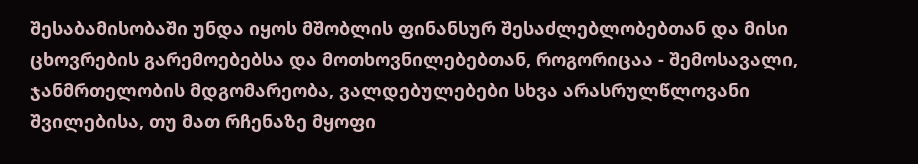შესაბამისობაში უნდა იყოს მშობლის ფინანსურ შესაძლებლობებთან და მისი ცხოვრების გარემოებებსა და მოთხოვნილებებთან, როგორიცაა - შემოსავალი, ჯანმრთელობის მდგომარეობა, ვალდებულებები სხვა არასრულწლოვანი შვილებისა, თუ მათ რჩენაზე მყოფი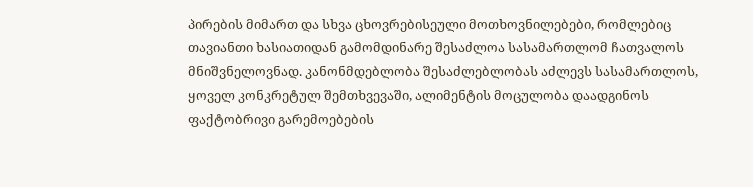პირების მიმართ და სხვა ცხოვრებისეული მოთხოვნილებები, რომლებიც თავიანთი ხასიათიდან გამომდინარე შესაძლოა სასამართლომ ჩათვალოს მნიშვნელოვნად. კანონმდებლობა შესაძლებლობას აძლევს სასამართლოს, ყოველ კონკრეტულ შემთხვევაში, ალიმენტის მოცულობა დაადგინოს ფაქტობრივი გარემოებების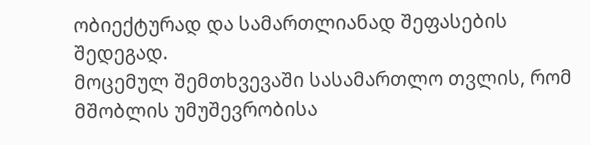ობიექტურად და სამართლიანად შეფასების შედეგად.
მოცემულ შემთხვევაში სასამართლო თვლის, რომ მშობლის უმუშევრობისა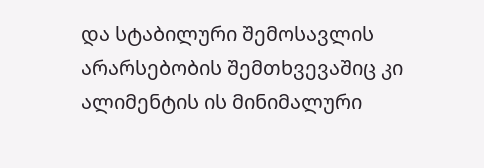და სტაბილური შემოსავლის არარსებობის შემთხვევაშიც კი ალიმენტის ის მინიმალური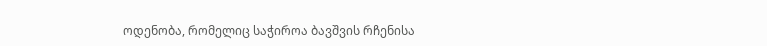ოდენობა, რომელიც საჭიროა ბავშვის რჩენისა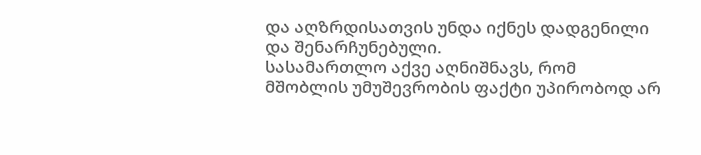და აღზრდისათვის უნდა იქნეს დადგენილი და შენარჩუნებული.
სასამართლო აქვე აღნიშნავს, რომ მშობლის უმუშევრობის ფაქტი უპირობოდ არ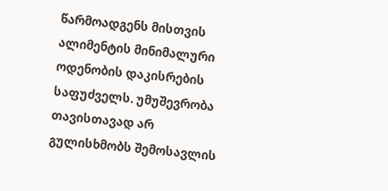წარმოადგენს მისთვის ალიმენტის მინიმალური ოდენობის დაკისრების საფუძველს. უმუშევრობა თავისთავად არ გულისხმობს შემოსავლის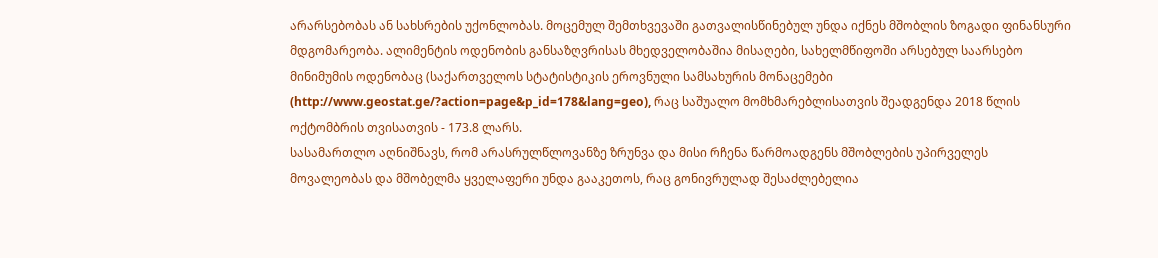არარსებობას ან სახსრების უქონლობას. მოცემულ შემთხვევაში გათვალისწინებულ უნდა იქნეს მშობლის ზოგადი ფინანსური მდგომარეობა. ალიმენტის ოდენობის განსაზღვრისას მხედველობაშია მისაღები, სახელმწიფოში არსებულ საარსებო მინიმუმის ოდენობაც (საქართველოს სტატისტიკის ეროვნული სამსახურის მონაცემები (http://www.geostat.ge/?action=page&p_id=178&lang=geo), რაც საშუალო მომხმარებლისათვის შეადგენდა 2018 წლის ოქტომბრის თვისათვის - 173.8 ლარს.
სასამართლო აღნიშნავს, რომ არასრულწლოვანზე ზრუნვა და მისი რჩენა წარმოადგენს მშობლების უპირველეს მოვალეობას და მშობელმა ყველაფერი უნდა გააკეთოს, რაც გონივრულად შესაძლებელია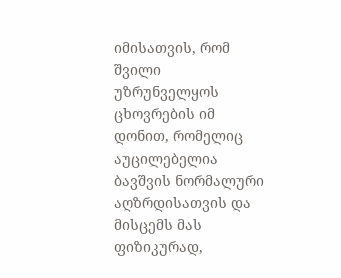იმისათვის, რომ შვილი უზრუნველყოს ცხოვრების იმ დონით, რომელიც აუცილებელია ბავშვის ნორმალური აღზრდისათვის და მისცემს მას ფიზიკურად,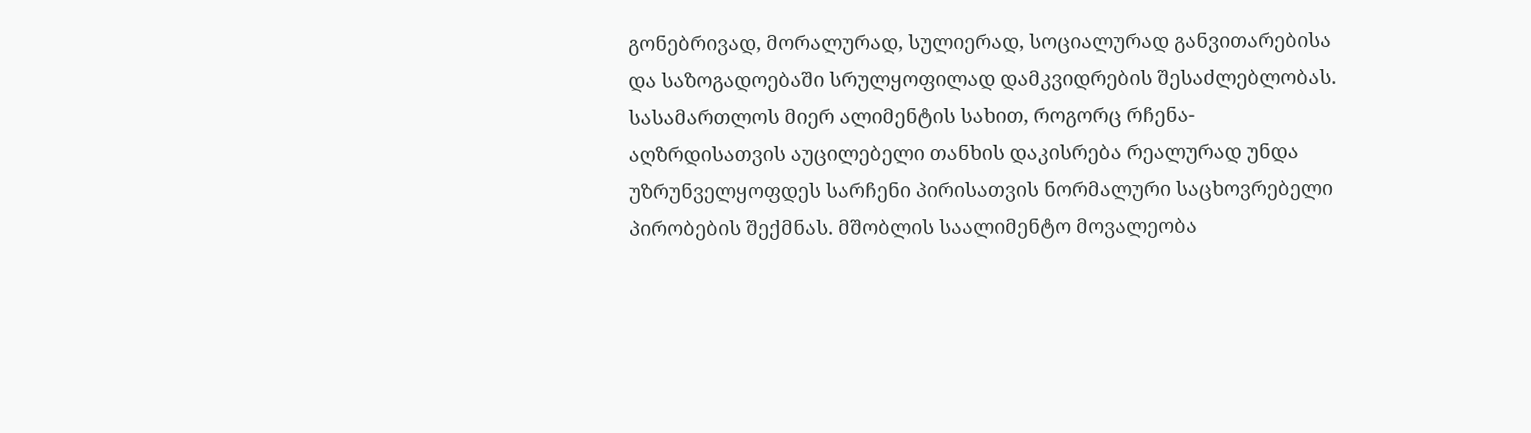გონებრივად, მორალურად, სულიერად, სოციალურად განვითარებისა და საზოგადოებაში სრულყოფილად დამკვიდრების შესაძლებლობას.
სასამართლოს მიერ ალიმენტის სახით, როგორც რჩენა-აღზრდისათვის აუცილებელი თანხის დაკისრება რეალურად უნდა უზრუნველყოფდეს სარჩენი პირისათვის ნორმალური საცხოვრებელი პირობების შექმნას. მშობლის საალიმენტო მოვალეობა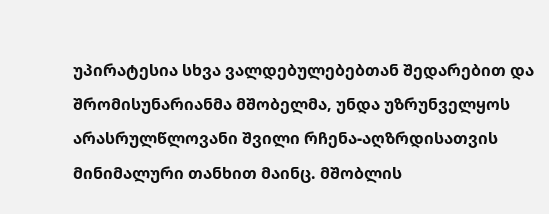უპირატესია სხვა ვალდებულებებთან შედარებით და შრომისუნარიანმა მშობელმა, უნდა უზრუნველყოს არასრულწლოვანი შვილი რჩენა-აღზრდისათვის მინიმალური თანხით მაინც. მშობლის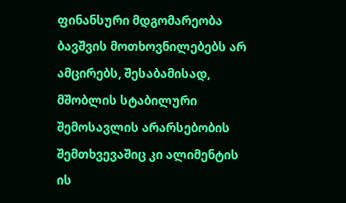ფინანსური მდგომარეობა ბავშვის მოთხოვნილებებს არ ამცირებს, შესაბამისად, მშობლის სტაბილური შემოსავლის არარსებობის შემთხვევაშიც კი ალიმენტის ის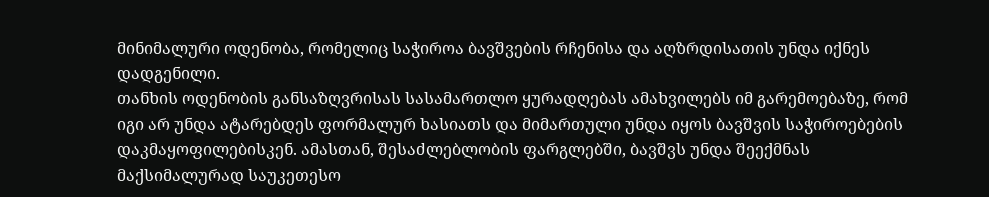მინიმალური ოდენობა, რომელიც საჭიროა ბავშვების რჩენისა და აღზრდისათის უნდა იქნეს დადგენილი.
თანხის ოდენობის განსაზღვრისას სასამართლო ყურადღებას ამახვილებს იმ გარემოებაზე, რომ იგი არ უნდა ატარებდეს ფორმალურ ხასიათს და მიმართული უნდა იყოს ბავშვის საჭიროებების დაკმაყოფილებისკენ. ამასთან, შესაძლებლობის ფარგლებში, ბავშვს უნდა შეექმნას მაქსიმალურად საუკეთესო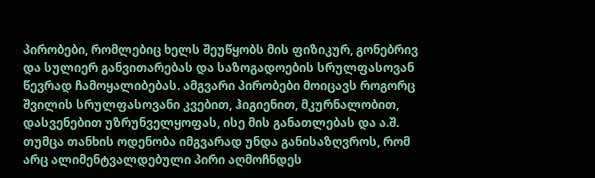პირობები, რომლებიც ხელს შეუწყობს მის ფიზიკურ, გონებრივ და სულიერ განვითარებას და საზოგადოების სრულფასოვან წევრად ჩამოყალიბებას. ამგვარი პირობები მოიცავს როგორც შვილის სრულფასოვანი კვებით, ჰიგიენით, მკურნალობით, დასვენებით უზრუნველყოფას, ისე მის განათლებას და ა.შ. თუმცა თანხის ოდენობა იმგვარად უნდა განისაზღვროს, რომ არც ალიმენტვალდებული პირი აღმოჩნდეს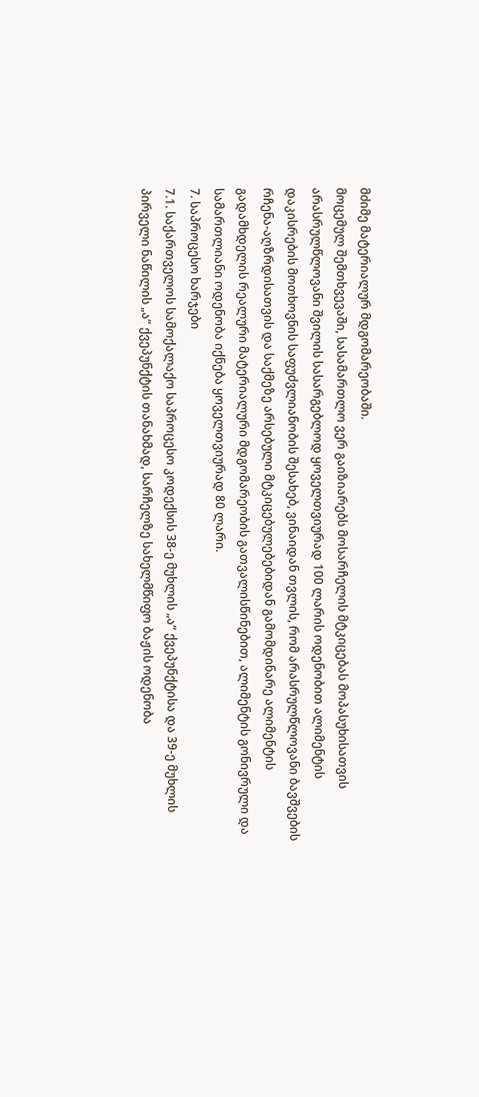მძიმე მატერიალურ მდგომარეობაში.
მოცემულ შემთხვევაში, სასამართლო ვერ გაიზიარებს მოსარჩელის მტკიცებას მოპასუხისათვის არასრულწლოვანი შვილის სასარგებლოდ ყოველთვიურად 100 ლარის ოდენობით ალიმენტის დაკისრების მოთხოვნის საფუძვლიანობის შესახებ, ვინაიდან თვლის, რომ არასრულწლოვანი ბავშვების რჩენა-აღზრდისათვის და საქმეზე არსებული მტკიცებულებებიდან გამომდინარე ალიმენტის გადამხდელის რეალური მატერიალური მდგომარეობის გათვალისწინებით, ალიმენტის გონივრული და სამართლიანი ოდენობა იქნება ყოველთვიურად 80 ლარი.
7. საპროცესო ხარჯები
7.1. საქართველოს სამოქალაქო საპროცესო კოდექსის 38-ე მუხლის „ა“ ქვეპუნქტისა და 39-ე მუხლის პირველი ნაწილის „ა“ ქვეპუნქტის თანახმად, სარჩელზე სახელმწიფო ბაჟის ოდენობა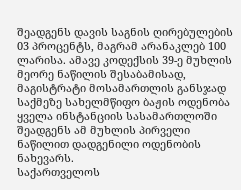შეადგენს დავის საგნის ღირებულების 03 პროცენტს, მაგრამ არანაკლებ 100 ლარისა. ამავე კოდექსის 39-ე მუხლის მეორე ნაწილის შესაბამისად, მაგისტრატი მოსამართლის განსჯად საქმეზე სახელმწიფო ბაჟის ოდენობა ყველა ინსტანციის სასამართლოში შეადგენს ამ მუხლის პირველი ნაწილით დადგენილი ოდენობის ნახევარს.
საქართველოს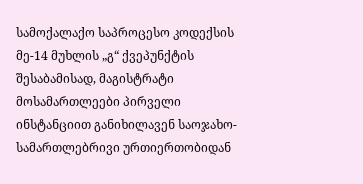სამოქალაქო საპროცესო კოდექსის მე-14 მუხლის „გ“ ქვეპუნქტის შესაბამისად, მაგისტრატი მოსამართლეები პირველი ინსტანციით განიხილავენ საოჯახო-სამართლებრივი ურთიერთობიდან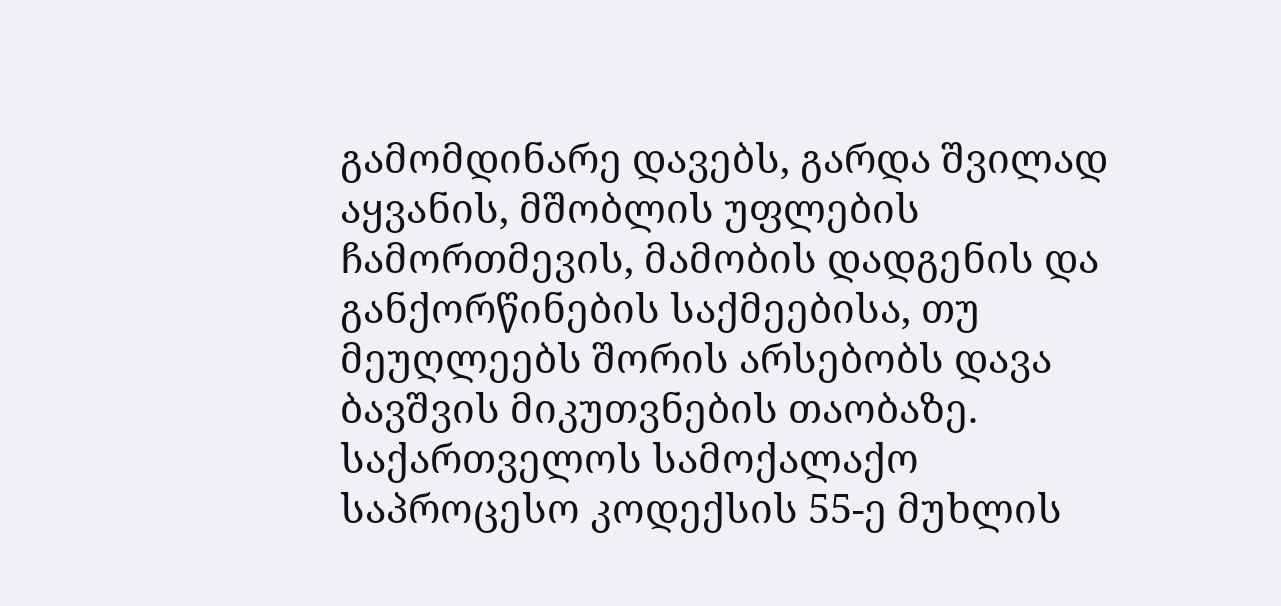გამომდინარე დავებს, გარდა შვილად აყვანის, მშობლის უფლების ჩამორთმევის, მამობის დადგენის და განქორწინების საქმეებისა, თუ მეუღლეებს შორის არსებობს დავა ბავშვის მიკუთვნების თაობაზე.
საქართველოს სამოქალაქო საპროცესო კოდექსის 55-ე მუხლის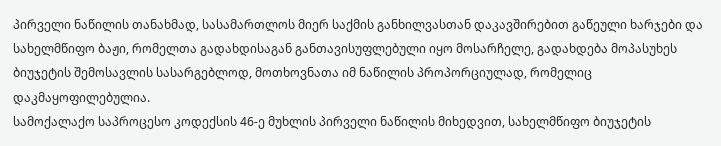პირველი ნაწილის თანახმად, სასამართლოს მიერ საქმის განხილვასთან დაკავშირებით გაწეული ხარჯები და სახელმწიფო ბაჟი, რომელთა გადახდისაგან განთავისუფლებული იყო მოსარჩელე, გადახდება მოპასუხეს ბიუჯეტის შემოსავლის სასარგებლოდ, მოთხოვნათა იმ ნაწილის პროპორციულად, რომელიც დაკმაყოფილებულია.
სამოქალაქო საპროცესო კოდექსის 46-ე მუხლის პირველი ნაწილის მიხედვით, სახელმწიფო ბიუჯეტის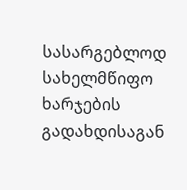სასარგებლოდ სახელმწიფო ხარჯების გადახდისაგან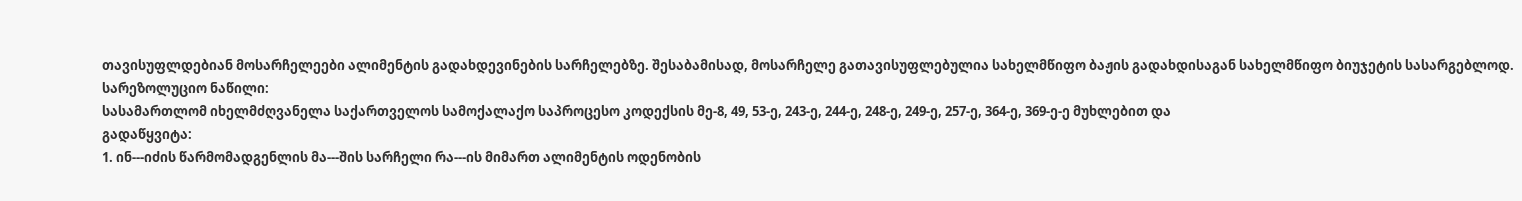თავისუფლდებიან მოსარჩელეები ალიმენტის გადახდევინების სარჩელებზე. შესაბამისად, მოსარჩელე გათავისუფლებულია სახელმწიფო ბაჟის გადახდისაგან სახელმწიფო ბიუჯეტის სასარგებლოდ.
სარეზოლუციო ნაწილი:
სასამართლომ იხელმძღვანელა საქართველოს სამოქალაქო საპროცესო კოდექსის მე-8, 49, 53-ე, 243-ე, 244-ე, 248-ე, 249-ე, 257-ე, 364-ე, 369-ე-ე მუხლებით და
გადაწყვიტა:
1. ინ---იძის წარმომადგენლის მა---შის სარჩელი რა---ის მიმართ ალიმენტის ოდენობის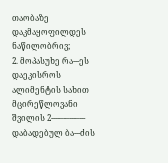თაობაზე დაკმაყოფილდეს ნაწილობრივ;
2. მოპასუხე რა---ეს დაეკისროს ალიმენტის სახით მცირეწლოვანი შვილის 2----–-–---–--- დაბადებულ ბა---ძის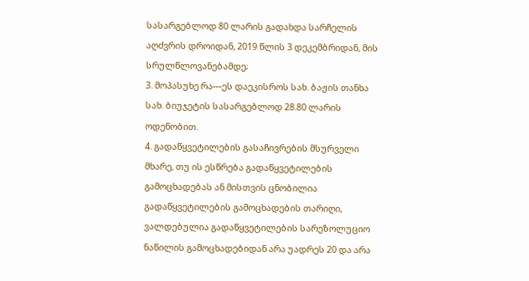სასარგებლოდ 80 ლარის გადახდა სარჩელის აღძვრის დროიდან, 2019 წლის 3 დეკემბრიდან, მის სრულწლოვანებამდე;
3. მოპასუხე რა---ეს დაეკისროს სახ. ბაჟის თანხა სახ. ბიუჯეტის სასარგებლოდ 28.80 ლარის ოდენობით.
4. გადაწყვეტილების გასაჩივრების მსურველი მხარე, თუ ის ესწრება გადაწყვეტილების გამოცხადებას ან მისთვის ცნობილია გადაწყვეტილების გამოცხადების თარიღი, ვალდებულია გადაწყვეტილების სარეზოლუციო ნაწილის გამოცხადებიდან არა უადრეს 20 და არა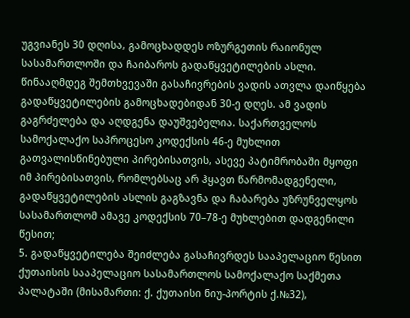უგვიანეს 30 დღისა, გამოცხადდეს ოზურგეთის რაიონულ სასამართლოში და ჩაიბაროს გადაწყვეტილების ასლი. წინააღმდეგ შემთხვევაში გასაჩივრების ვადის ათვლა დაიწყება გადაწყვეტილების გამოცხადებიდან 30-ე დღეს. ამ ვადის გაგრძელება და აღდგენა დაუშვებელია. საქართველოს სამოქალაქო საპროცესო კოდექსის 46-ე მუხლით გათვალისწინებული პირებისათვის, ასევე პატიმრობაში მყოფი იმ პირებისათვის, რომლებსაც არ ჰყავთ წარმომადგენელი, გადაწყვეტილების ასლის გაგზავნა და ჩაბარება უზრუნველყოს სასამართლომ ამავე კოდექსის 70–78-ე მუხლებით დადგენილი წესით;
5. გადაწყვეტილება შეიძლება გასაჩივრდეს სააპელაციო წესით ქუთაისის სააპელაციო სასამართლოს სამოქალაქო საქმეთა პალატაში (მისამართი: ქ. ქუთაისი ნიუ-პორტის ქ.№32),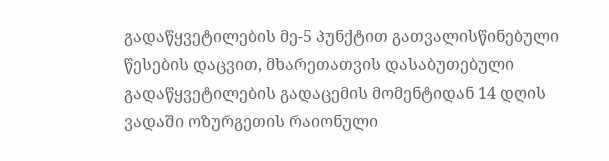გადაწყვეტილების მე-5 პუნქტით გათვალისწინებული წესების დაცვით, მხარეთათვის დასაბუთებული გადაწყვეტილების გადაცემის მომენტიდან 14 დღის ვადაში ოზურგეთის რაიონული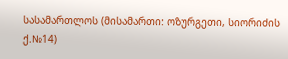სასამართლოს (მისამართი: ოზურგეთი, სიორიძის ქ.№14)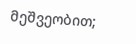მეშვეობით;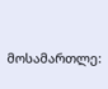მოსამართლე: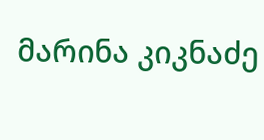მარინა კიკნაძე